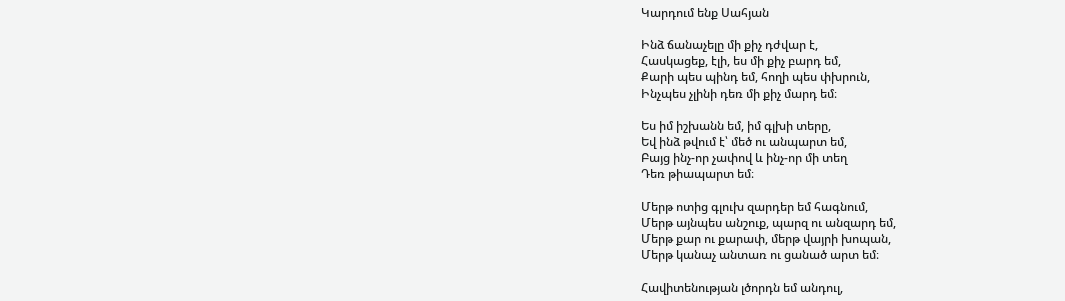Կարդում ենք Սահյան

Ինձ ճանաչելը մի քիչ դժվար է,
Հասկացեք, էլի, ես մի քիչ բարդ եմ,
Քարի պես պինդ եմ, հողի պես փխրուն,
Ինչպես չլինի դեռ մի քիչ մարդ եմ։

Ես իմ իշխանն եմ, իմ գլխի տերը,
Եվ ինձ թվում է՝ մեծ ու անպարտ եմ,
Բայց ինչ-որ չափով և ինչ-որ մի տեղ
Դեռ թիապարտ եմ։

Մերթ ոտից գլուխ զարդեր եմ հագնում,
Մերթ այնպես անշուք, պարզ ու անզարդ եմ,
Մերթ քար ու քարափ, մերթ վայրի խոպան,
Մերթ կանաչ անտառ ու ցանած արտ եմ։

Հավիտենության լծորդն եմ անդուլ,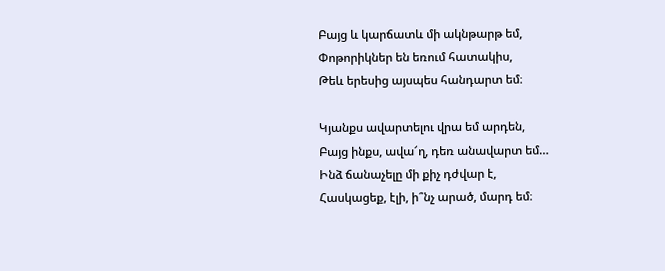Բայց և կարճատև մի ակնթարթ եմ,
Փոթորիկներ են եռում հատակիս,
Թեև երեսից այսպես հանդարտ եմ։

Կյանքս ավարտելու վրա եմ արդեն,
Բայց ինքս, ավա՜ղ, դեռ անավարտ եմ…
Ինձ ճանաչելը մի քիչ դժվար է,
Հասկացեք, էլի, ի՞նչ արած, մարդ եմ։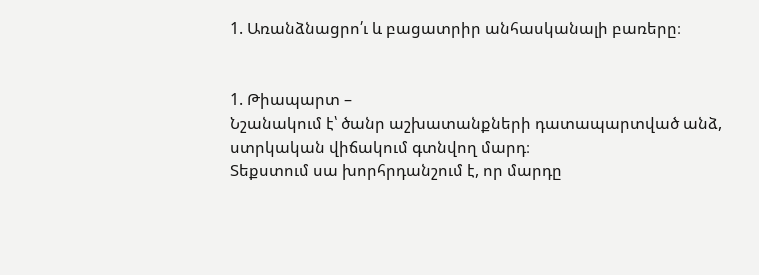1. Առանձնացրո՛ւ և բացատրիր անհասկանալի բառերը։


1. Թիապարտ –
Նշանակում է՝ ծանր աշխատանքների դատապարտված անձ, ստրկական վիճակում գտնվող մարդ։
Տեքստում սա խորհրդանշում է, որ մարդը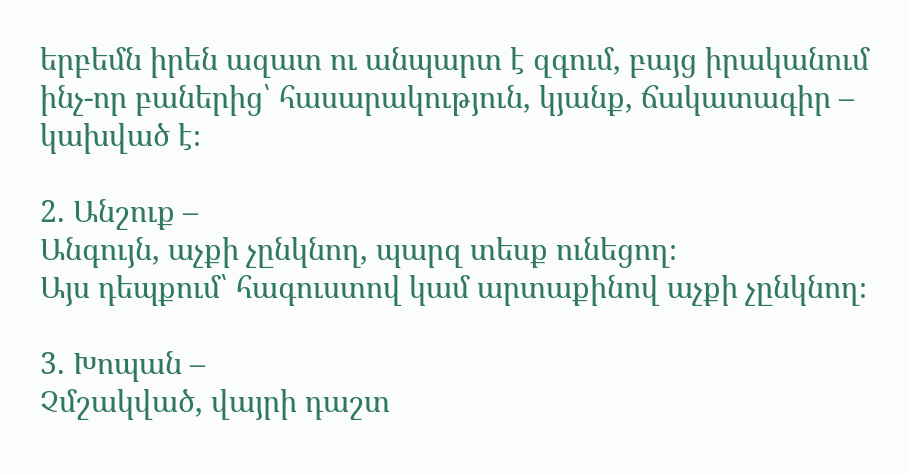երբեմն իրեն ազատ ու անպարտ է զգում, բայց իրականում ինչ-որ բաներից՝ հասարակություն, կյանք, ճակատագիր – կախված է։

2. Անշուք –
Անգույն, աչքի չընկնող, պարզ տեսք ունեցող։
Այս դեպքում՝ հագուստով կամ արտաքինով աչքի չընկնող։

3. Խոպան –
Չմշակված, վայրի դաշտ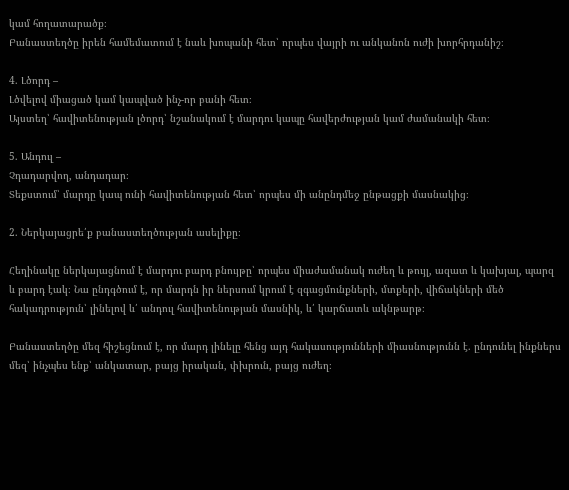կամ հողատարածք։
Բանաստեղծը իրեն համեմատում է նաև խոպանի հետ՝ որպես վայրի ու անկանոն ուժի խորհրդանիշ։

4. Լծորդ –
Լծվելով միացած կամ կապված ինչ-որ բանի հետ։
Այստեղ՝ հավիտենության լծորդ՝ նշանակում է մարդու կապը հավերժության կամ ժամանակի հետ։

5. Անդուլ –
Չդադարվող, անդադար։
Տեքստում՝ մարդը կապ ունի հավիտենության հետ՝ որպես մի անընդմեջ ընթացքի մասնակից։

2. Ներկայացրե՛ք բանաստեղծության ասելիքը։

Հեղինակը ներկայացնում է մարդու բարդ բնույթը՝ որպես միաժամանակ ուժեղ և թույլ, ազատ և կախյալ, պարզ և բարդ էակ։ Նա ընդգծում է, որ մարդն իր ներսում կրում է զգացմունքների, մտքերի, վիճակների մեծ հակադրություն՝ լինելով և՛ անդուլ հավիտենության մասնիկ, և՛ կարճատև ակնթարթ։

Բանաստեղծը մեզ հիշեցնում է, որ մարդ լինելը հենց այդ հակասությունների միասնությունն է. ընդունել ինքներս մեզ՝ ինչպես ենք՝ անկատար, բայց իրական, փխրուն, բայց ուժեղ։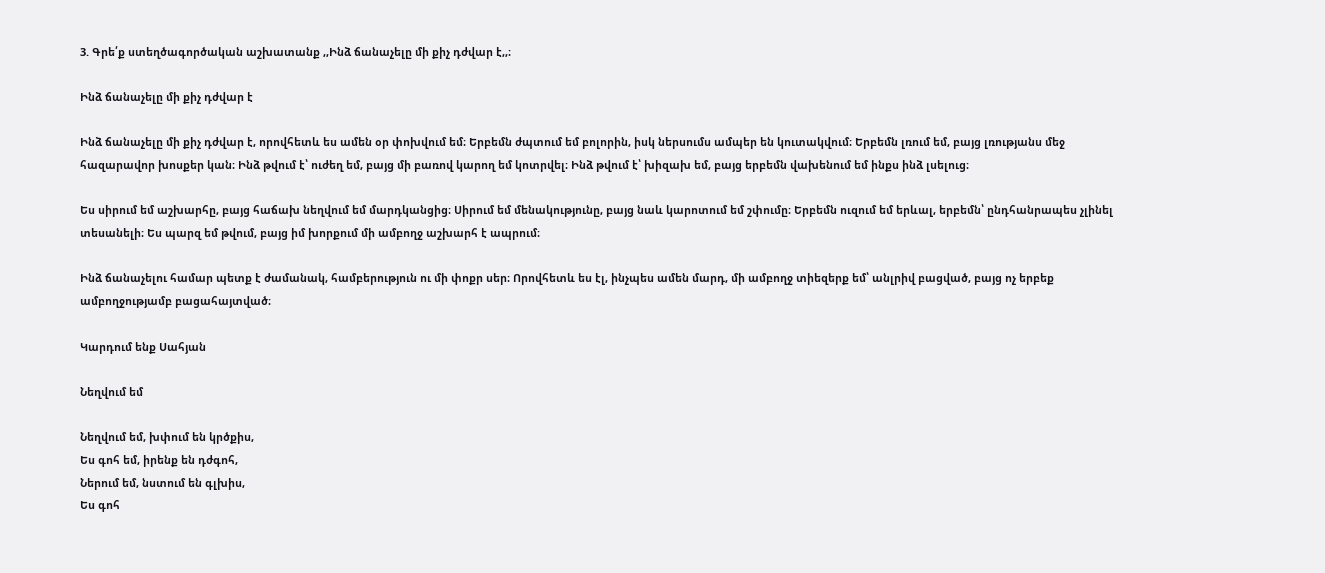3. Գրե՛ք ստեղծագործական աշխատանք ,,Ինձ ճանաչելը մի քիչ դժվար է,,։

Ինձ ճանաչելը մի քիչ դժվար է

Ինձ ճանաչելը մի քիչ դժվար է, որովհետև ես ամեն օր փոխվում եմ։ Երբեմն ժպտում եմ բոլորին, իսկ ներսումս ամպեր են կուտակվում։ Երբեմն լռում եմ, բայց լռությանս մեջ հազարավոր խոսքեր կան։ Ինձ թվում է՝ ուժեղ եմ, բայց մի բառով կարող եմ կոտրվել։ Ինձ թվում է՝ խիզախ եմ, բայց երբեմն վախենում եմ ինքս ինձ լսելուց։

Ես սիրում եմ աշխարհը, բայց հաճախ նեղվում եմ մարդկանցից։ Սիրում եմ մենակությունը, բայց նաև կարոտում եմ շփումը։ Երբեմն ուզում եմ երևալ, երբեմն՝ ընդհանրապես չլինել տեսանելի։ Ես պարզ եմ թվում, բայց իմ խորքում մի ամբողջ աշխարհ է ապրում։

Ինձ ճանաչելու համար պետք է ժամանակ, համբերություն ու մի փոքր սեր։ Որովհետև ես էլ, ինչպես ամեն մարդ, մի ամբողջ տիեզերք եմ՝ անլրիվ բացված, բայց ոչ երբեք ամբողջությամբ բացահայտված։

Կարդում ենք Սահյան

Նեղվում եմ

Նեղվում եմ, խփում են կրծքիս,
Ես գոհ եմ, իրենք են դժգոհ,
Ներում եմ, նստում են գլխիս,
Ես գոհ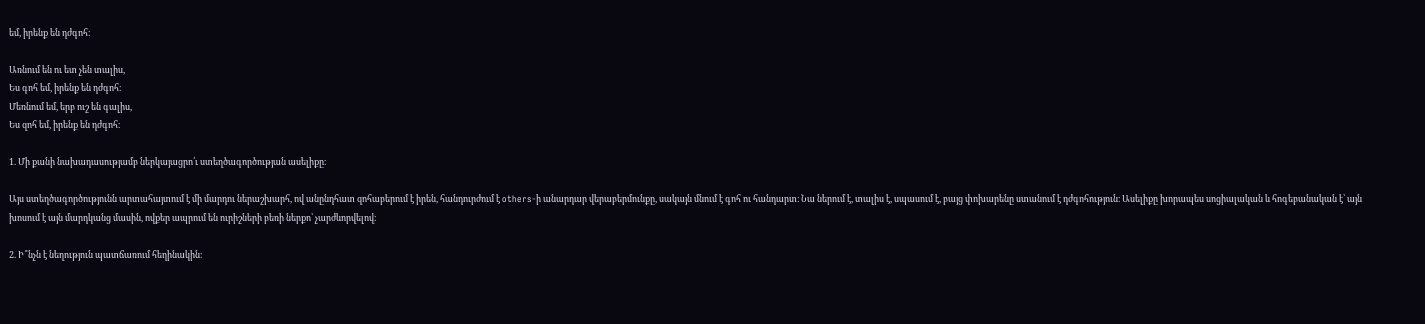եմ, իրենք են դժգոհ։

Առնում են ու ետ չեն տալիս,
Ես գոհ եմ, իրենք են դժգոհ։
Մեռնում եմ, երբ ուշ են գալիս,
Ես զոհ եմ, իրենք են դժգոհ։

1. Մի քանի նախադասությամբ ներկայացրո՛ւ ստեղծագործության ասելիքը։

Այս ստեղծագործությունն արտահայտում է մի մարդու ներաշխարհ, ով անընդհատ զոհաբերում է իրեն, հանդուրժում է others-ի անարդար վերաբերմունքը, սակայն մնում է գոհ ու հանդարտ։ Նա ներում է, տալիս է, սպասում է, բայց փոխարենը ստանում է դժգոհություն։ Ասելիքը խորապես սոցիալական և հոգեբանական է՝ այն խոսում է այն մարդկանց մասին, ովքեր ապրում են ուրիշների բեռի ներքո՝ չարժևորվելով։

2. Ի՞նչն է նեղություն պատճառում հեղինակին։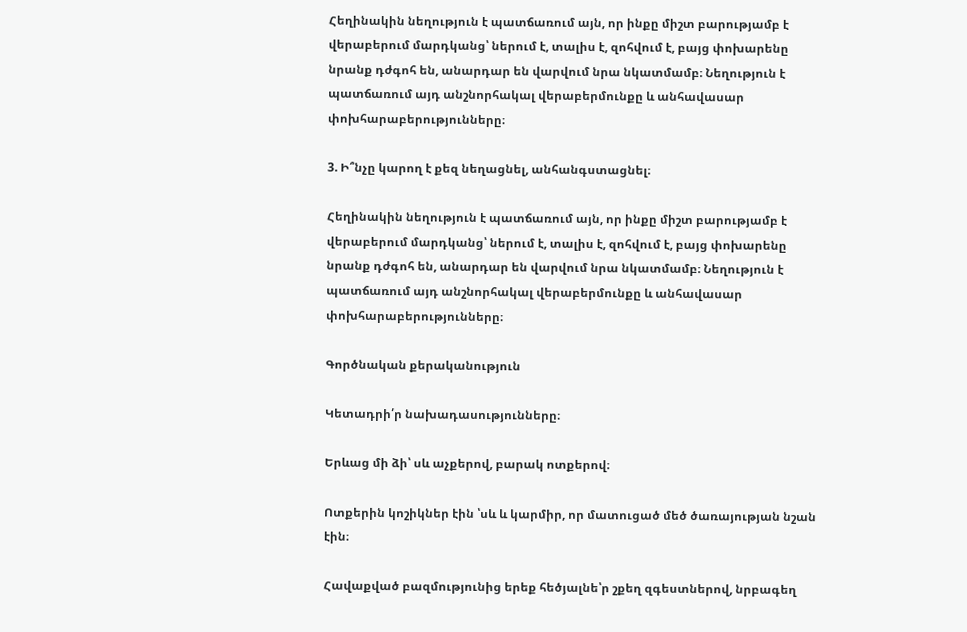Հեղինակին նեղություն է պատճառում այն, որ ինքը միշտ բարությամբ է վերաբերում մարդկանց՝ ներում է, տալիս է, զոհվում է, բայց փոխարենը նրանք դժգոհ են, անարդար են վարվում նրա նկատմամբ։ Նեղություն է պատճառում այդ անշնորհակալ վերաբերմունքը և անհավասար փոխհարաբերությունները։

3. Ի՞նչը կարող է քեզ նեղացնել, անհանգստացնել։

Հեղինակին նեղություն է պատճառում այն, որ ինքը միշտ բարությամբ է վերաբերում մարդկանց՝ ներում է, տալիս է, զոհվում է, բայց փոխարենը նրանք դժգոհ են, անարդար են վարվում նրա նկատմամբ։ Նեղություն է պատճառում այդ անշնորհակալ վերաբերմունքը և անհավասար փոխհարաբերությունները։

Գործնական քերականություն

Կետադրի՛ր նախադասությունները։

Երևաց մի ձի՝ սև աչքերով, բարակ ոտքերով։

Ոտքերին կոշիկներ էին ՝սև և կարմիր, որ մատուցած մեծ ծառայության նշան էին։

Հավաքված բազմությունից երեք հեծյալնե՝ր շքեղ զգեստներով, նրբագեղ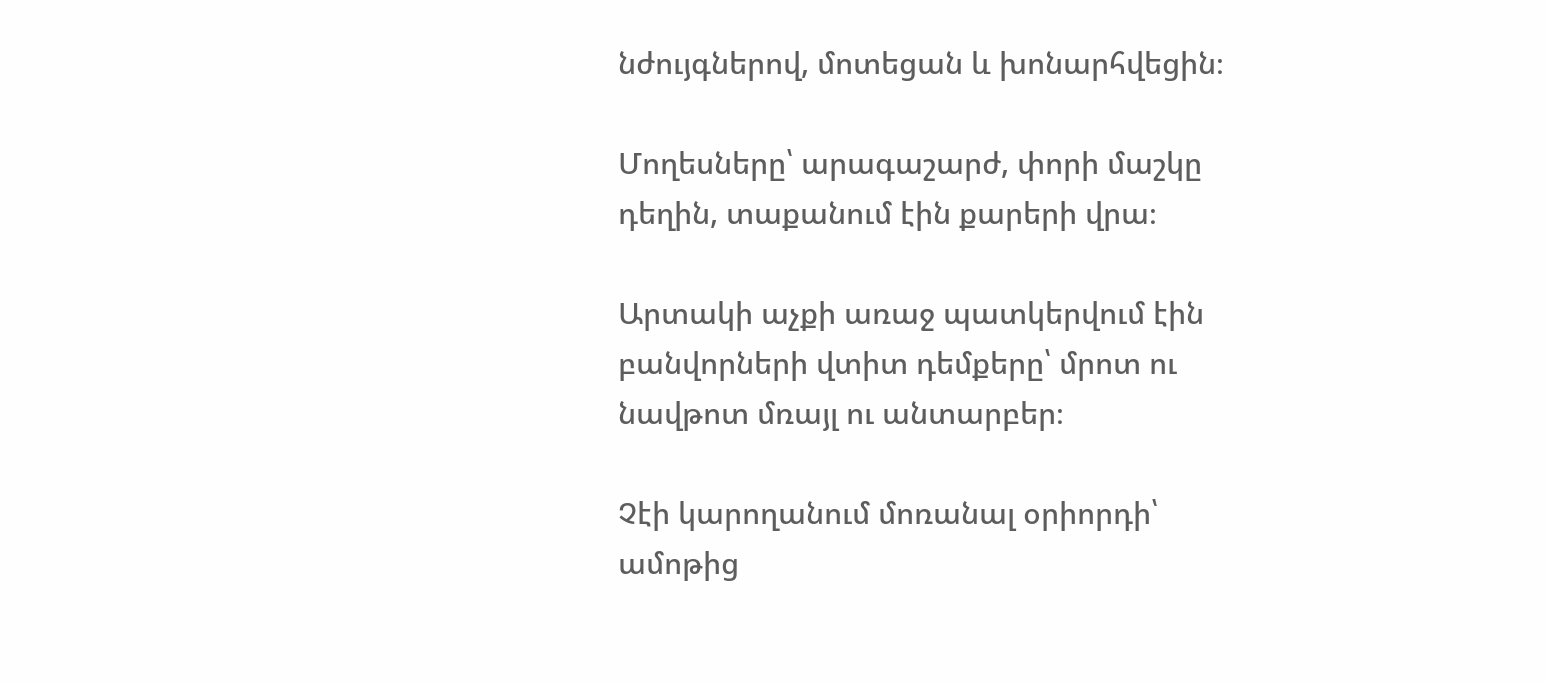նժույգներով, մոտեցան և խոնարհվեցին։

Մողեսները՝ արագաշարժ, փորի մաշկը դեղին, տաքանում էին քարերի վրա։

Արտակի աչքի առաջ պատկերվում էին բանվորների վտիտ դեմքերը՝ մրոտ ու նավթոտ մռայլ ու անտարբեր։

Չէի կարողանում մոռանալ օրիորդի՝ ամոթից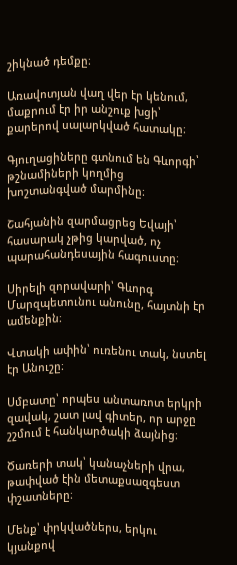շիկնած դեմքը։

Առավոտյան վաղ վեր էր կենում, մաքրում էր իր անշուք խցի՝ քարերով սալարկված հատակը։

Գյուղացիները գտնում են Գևորգի՝ թշնամիների կողմից խոշտանգված մարմինը։

Շահյանին զարմացրեց Եվայի՝ հասարակ չթից կարված, ոչ պարահանդեսային հագուստը։

Սիրելի զորավարի՝ Գևորգ Մարզպետունու անունը, հայտնի էր ամենքին։

Վտակի ափին՝ ուռենու տակ, նստել էր Անուշը։

Սմբատը՝ որպես անտառոտ երկրի զավակ, շատ լավ գիտեր, որ արջը շշմում է հանկարծակի ձայնից։

Ծառերի տակ՝ կանաչների վրա, թափված էին մետաքսազգեստ փշատները։

Մենք՝ փրկվածներս, երկու կյանքով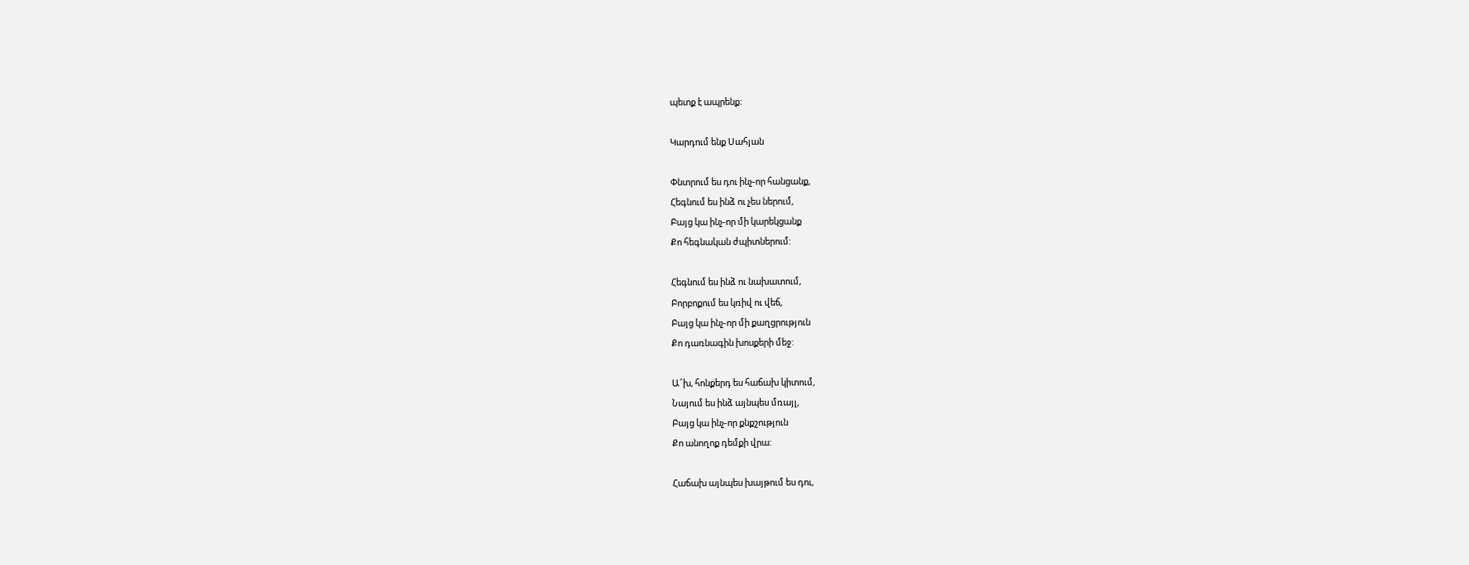պետք է ապրենք։

Կարդում ենք Սահյան

Փնտրում ես դու ինչ-որ հանցանք,
Հեգնում ես ինձ ու չես ներում,
Բայց կա ինչ-որ մի կարեկցանք
Քո հեգնական ժպիտներում:

Հեգնում ես ինձ ու նախատում,
Բորբոքում ես կռիվ ու վեճ,
Բայց կա ինչ-որ մի քաղցրություն
Քո դառնագին խոսքերի մեջ:

Ա՜խ, հոնքերդ ես հաճախ կիտում,
Նայում ես ինձ այնպես մռայլ,
Բայց կա ինչ-որ քնքշություն
Քո անողոք դեմքի վրա:

Հաճախ այնպես խայթում ես դու,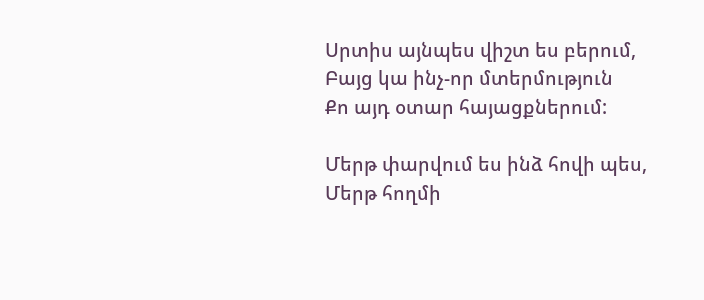Սրտիս այնպես վիշտ ես բերում,
Բայց կա ինչ-որ մտերմություն
Քո այդ օտար հայացքներում:

Մերթ փարվում ես ինձ հովի պես,
Մերթ հողմի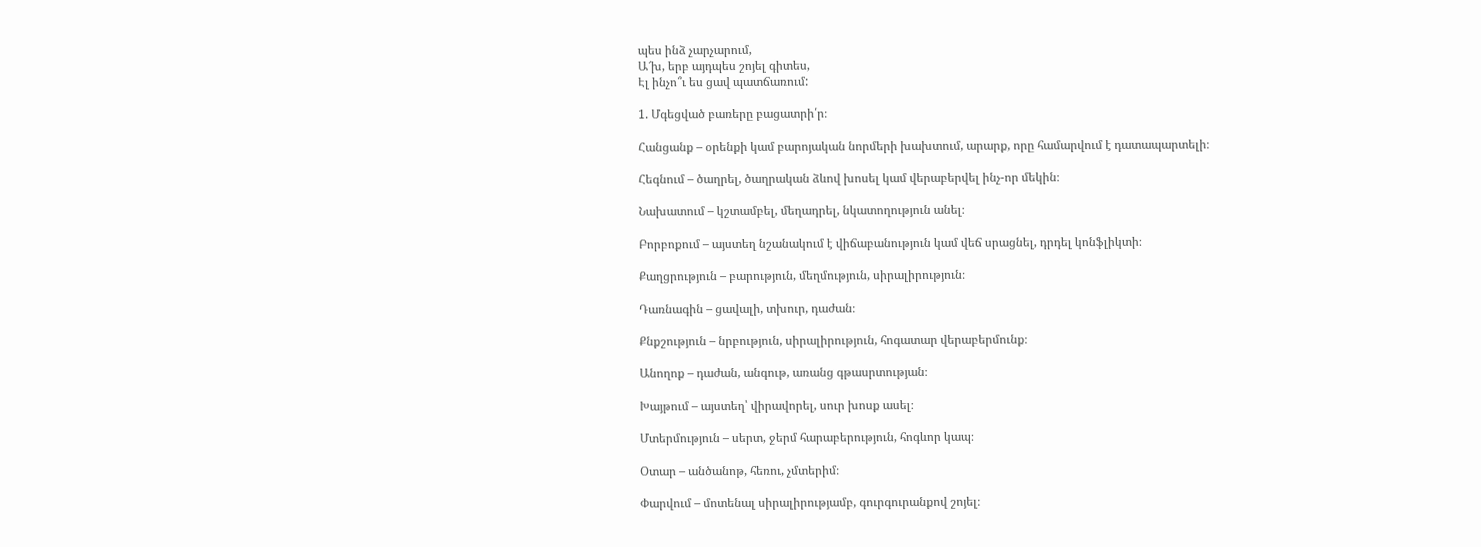պես ինձ չարչարում,
Ա՜խ, երբ այդպես շոյել գիտես,
Էլ ինչո՞ւ ես ցավ պատճառում:

1. Մգեցված բառերը բացատրի՛ր։

Հանցանք – օրենքի կամ բարոյական նորմերի խախտում, արարք, որը համարվում է դատապարտելի։

Հեգնում – ծաղրել, ծաղրական ձևով խոսել կամ վերաբերվել ինչ-որ մեկին։

Նախատում – կշտամբել, մեղադրել, նկատողություն անել։

Բորբոքում – այստեղ նշանակում է վիճաբանություն կամ վեճ սրացնել, դրդել կոնֆլիկտի։

Քաղցրություն – բարություն, մեղմություն, սիրալիրություն։

Դառնագին – ցավալի, տխուր, դաժան։

Քնքշություն – նրբություն, սիրալիրություն, հոգատար վերաբերմունք։

Անողոք – դաժան, անգութ, առանց գթասրտության։

Խայթում – այստեղ՝ վիրավորել, սուր խոսք ասել։

Մտերմություն – սերտ, ջերմ հարաբերություն, հոգևոր կապ։

Օտար – անծանոթ, հեռու, չմտերիմ։

Փարվում – մոտենալ սիրալիրությամբ, գուրգուրանքով շոյել։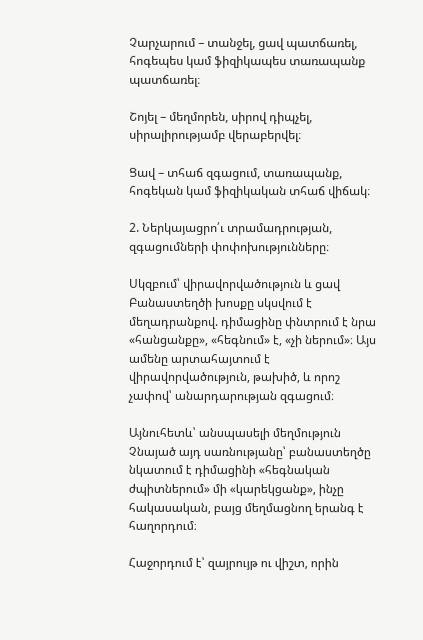Չարչարում – տանջել, ցավ պատճառել, հոգեպես կամ ֆիզիկապես տառապանք պատճառել։

Շոյել – մեղմորեն, սիրով դիպչել, սիրալիրությամբ վերաբերվել։

Ցավ – տհաճ զգացում, տառապանք, հոգեկան կամ ֆիզիկական տհաճ վիճակ։

2. Ներկայացրո՛ւ տրամադրության, զգացումների փոփոխությունները։

Սկզբում՝ վիրավորվածություն և ցավ
Բանաստեղծի խոսքը սկսվում է մեղադրանքով. դիմացինը փնտրում է նրա «հանցանքը», «հեգնում» է, «չի ներում»։ Այս ամենը արտահայտում է վիրավորվածություն, թախիծ, և որոշ չափով՝ անարդարության զգացում։

Այնուհետև՝ անսպասելի մեղմություն
Չնայած այդ սառնությանը՝ բանաստեղծը նկատում է դիմացինի «հեգնական ժպիտներում» մի «կարեկցանք», ինչը հակասական, բայց մեղմացնող երանգ է հաղորդում։

Հաջորդում է՝ զայրույթ ու վիշտ, որին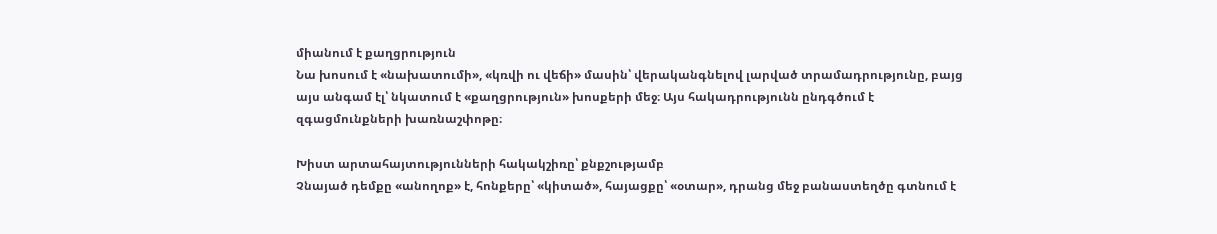միանում է քաղցրություն
Նա խոսում է «նախատումի», «կռվի ու վեճի» մասին՝ վերականգնելով լարված տրամադրությունը, բայց այս անգամ էլ՝ նկատում է «քաղցրություն» խոսքերի մեջ։ Այս հակադրությունն ընդգծում է զգացմունքների խառնաշփոթը։

Խիստ արտահայտությունների հակակշիռը՝ քնքշությամբ
Չնայած դեմքը «անողոք» է, հոնքերը՝ «կիտած», հայացքը՝ «օտար», դրանց մեջ բանաստեղծը գտնում է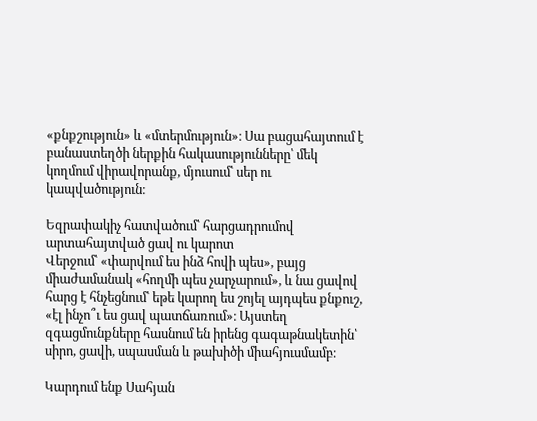«քնքշություն» և «մտերմություն»։ Սա բացահայտում է բանաստեղծի ներքին հակասությունները՝ մեկ կողմում վիրավորանք, մյուսում՝ սեր ու կապվածություն։

Եզրափակիչ հատվածում՝ հարցադրումով արտահայտված ցավ ու կարոտ
Վերջում՝ «փարվում ես ինձ հովի պես», բայց միաժամանակ «հողմի պես չարչարում», և նա ցավով հարց է հնչեցնում՝ եթե կարող ես շոյել այդպես քնքուշ, «էլ ինչո՞ւ ես ցավ պատճառում»։ Այստեղ զգացմունքները հասնում են իրենց գագաթնակետին՝ սիրո, ցավի, սպասման և թախիծի միահյուսմամբ։

Կարդում ենք Սահյան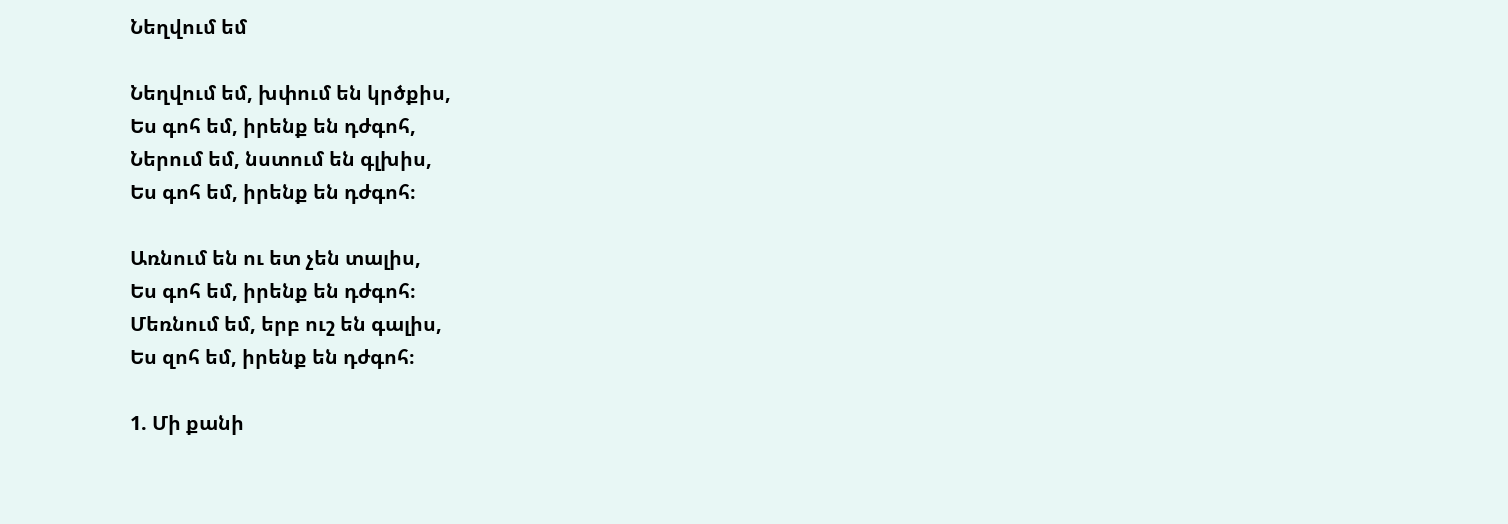Նեղվում եմ

Նեղվում եմ, խփում են կրծքիս,
Ես գոհ եմ, իրենք են դժգոհ,
Ներում եմ, նստում են գլխիս,
Ես գոհ եմ, իրենք են դժգոհ։

Առնում են ու ետ չեն տալիս,
Ես գոհ եմ, իրենք են դժգոհ։
Մեռնում եմ, երբ ուշ են գալիս,
Ես զոհ եմ, իրենք են դժգոհ։

1. Մի քանի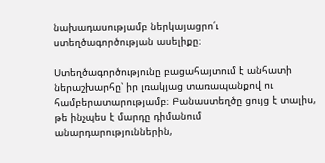նախադասությամբ ներկայացրո՛ւ ստեղծագործության ասելիքը։

Ստեղծագործությունը բացահայտում է անհատի ներաշխարհը՝ իր լռակյաց տառապանքով ու համբերատարությամբ։ Բանաստեղծը ցույց է տալիս, թե ինչպես է մարդը դիմանում անարդարություններին,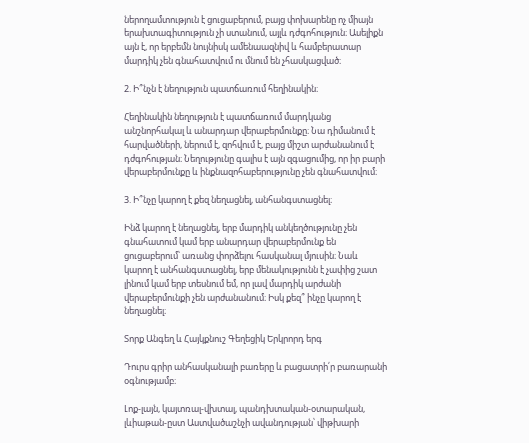ներողամտություն է ցուցաբերում, բայց փոխարենը ոչ միայն երախտագիտություն չի ստանում, այլև դժգոհություն։ Ասելիքն այն է, որ երբեմն նույնիսկ ամենաազնիվ և համբերատար մարդիկ չեն գնահատվում ու մնում են չհասկացված։

2. Ի՞նչն է նեղություն պատճառում հեղինակին։

Հեղինակին նեղություն է պատճառում մարդկանց անշնորհակալ և անարդար վերաբերմունքը։ Նա դիմանում է հարվածների, ներում է, զոհվում է, բայց միշտ արժանանում է դժգոհության։ Նեղությունը գալիս է այն զգացումից, որ իր բարի վերաբերմունքը և ինքնազոհաբերությունը չեն գնահատվում։

3. Ի՞նչը կարող է քեզ նեղացնել, անհանգստացնել։

Ինձ կարող է նեղացնել, երբ մարդիկ անկեղծությունը չեն գնահատում կամ երբ անարդար վերաբերմունք են ցուցաբերում՝ առանց փորձելու հասկանալ մյուսին։ Նաև կարող է անհանգստացնել, երբ մենակությունն է չափից շատ լինում կամ երբ տեսնում եմ, որ լավ մարդիկ արժանի վերաբերմունքի չեն արժանանում։ Իսկ քեզ՞ ինչը կարող է նեղացնել։

Տորք Անգեղ և Հայկքնուշ Գեղեցիկ Երկրորդ երգ

Դուրս գրիր անհասկանալի բառերը և բացատրի՛ր բառարանի օգնությամբ։

Լոք-լայն, կայտռալ-վխտալ, պանդխտական-օտարական, լևիաթան-ըստ Աստվածաշնչի ավանդության՝ վիթխարի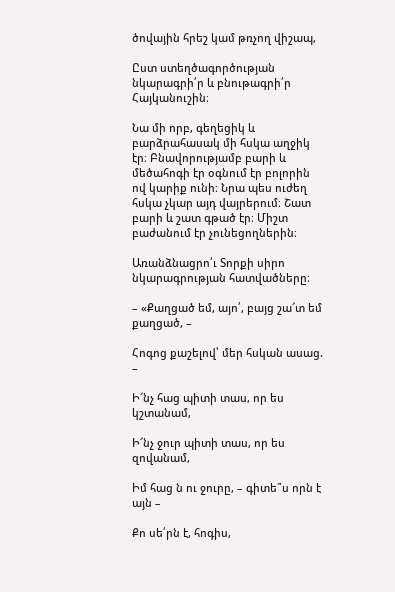ծովային հրեշ կամ թռչող վիշապ,

Ըստ ստեղծագործության նկարագրի՛ր և բնութագրի՛ր Հայկանուշին։

Նա մի որբ, գեղեցիկ և բարձրահասակ մի հսկա աղջիկ էր։ Բնավորությամբ բարի և մեծահոգի էր օգնում էր բոլորին ով կարիք ունի։ Նրա պես ուժեղ հսկա չկար այդ վայրերում։ Շատ բարի և շատ գթած էր։ Միշտ բաժանում էր չունեցողներին։

Առանձնացրո՛ւ Տորքի սիրո նկարագրության հատվածները։

– «Քաղցած եմ, այո՛, բայց շա՜տ եմ քաղցած, –

Հոգոց քաշելով՝ մեր հսկան ասաց. –

Ի՜նչ հաց պիտի տաս, որ ես կշտանամ,

Ի՜նչ ջուր պիտի տաս, որ ես զովանամ,

Իմ հաց ն ու ջուրը, – գիտե՞ս որն է այն –

Քո սե՛րն է, հոգիս,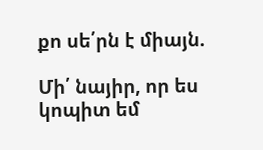քո սե՛րն է միայն.

Մի՛ նայիր, որ ես կոպիտ եմ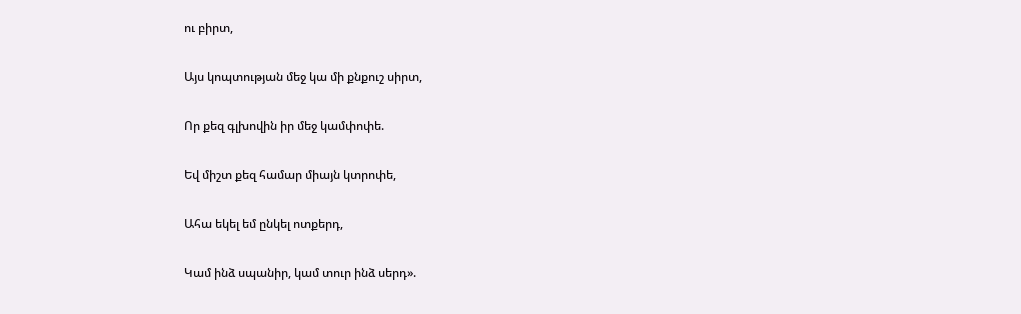ու բիրտ,

Այս կոպտության մեջ կա մի քնքուշ սիրտ,

Որ քեզ գլխովին իր մեջ կամփոփե.

Եվ միշտ քեզ համար միայն կտրոփե,

Ահա եկել եմ ընկել ոտքերդ,

Կամ ինձ սպանիր, կամ տուր ինձ սերդ».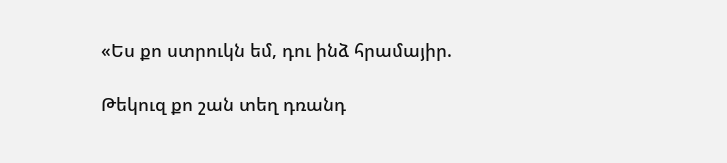«Ես քո ստրուկն եմ, դու ինձ հրամայիր.

Թեկուզ քո շան տեղ դռանդ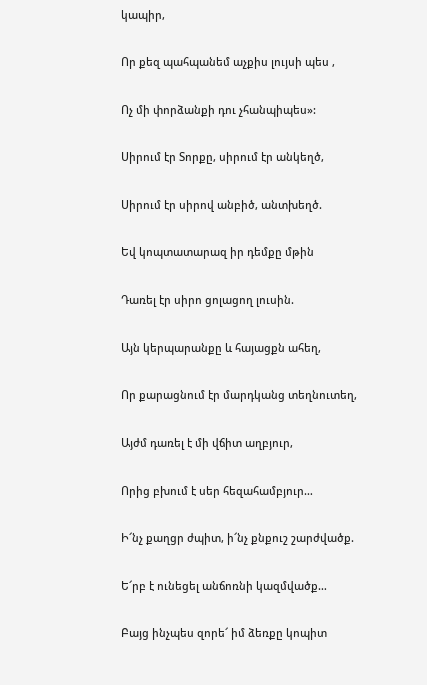կապիր,

Որ քեզ պահպանեմ աչքիս լույսի պես ,

Ոչ մի փորձանքի դու չհանպիպես»:

Սիրում էր Տորքը, սիրում էր անկեղծ,

Սիրում էր սիրով անբիծ, անտխեղծ.

Եվ կոպտատարազ իր դեմքը մթին

Դառել էր սիրո ցոլացող լուսին.

Այն կերպարանքը և հայացքն ահեղ,

Որ քարացնում էր մարդկանց տեղնուտեղ,

Այժմ դառել է մի վճիտ աղբյուր,

Որից բխում է սեր հեզահամբյուր…

Ի՜նչ քաղցր ժպիտ, ի՜նչ քնքուշ շարժվածք.

Ե՜րբ է ունեցել անճոռնի կազմվածք…

Բայց ինչպես զորե՜ իմ ձեռքը կոպիտ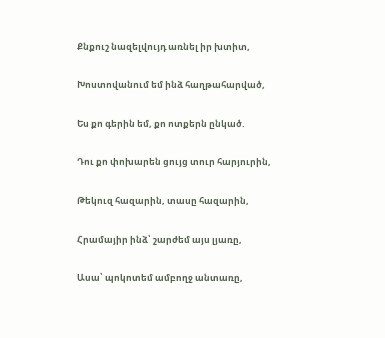Քնքուշ նազելվույդ առնել իր խտիտ,

Խոստովանում եմ ինձ հաղթահարված,

Ես քո գերին եմ, քո ոտքերն ընկած.

Դու քո փոխարեն ցույց տուր հարյուրին,

Թեկուզ հազարին, տասը հազարին,

Հրամայիր ինձ՝ շարժեմ այս լյառը,

Ասա՝ պոկոտեմ ամբողջ անտառը,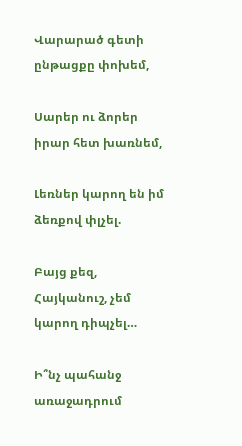Վարարած գետի ընթացքը փոխեմ,

Սարեր ու ձորեր իրար հետ խառնեմ,

Լեռներ կարող են իմ ձեռքով փլչել.

Բայց քեզ, Հայկանուշ, չեմ կարող դիպչել…

Ի՞նչ պահանջ առաջադրում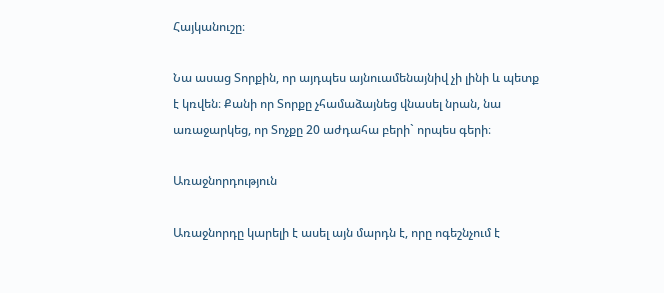Հայկանուշը։

Նա ասաց Տորքին, որ այդպես այնուամենայնիվ չի լինի և պետք է կռվեն։ Քանի որ Տորքը չհամաձայնեց վնասել նրան, նա առաջարկեց, որ Տոչքը 20 աժդահա բերի` որպես գերի։

Առաջնորդություն

Առաջնորդը կարելի է ասել այն մարդն է, որը ոգեշնչում է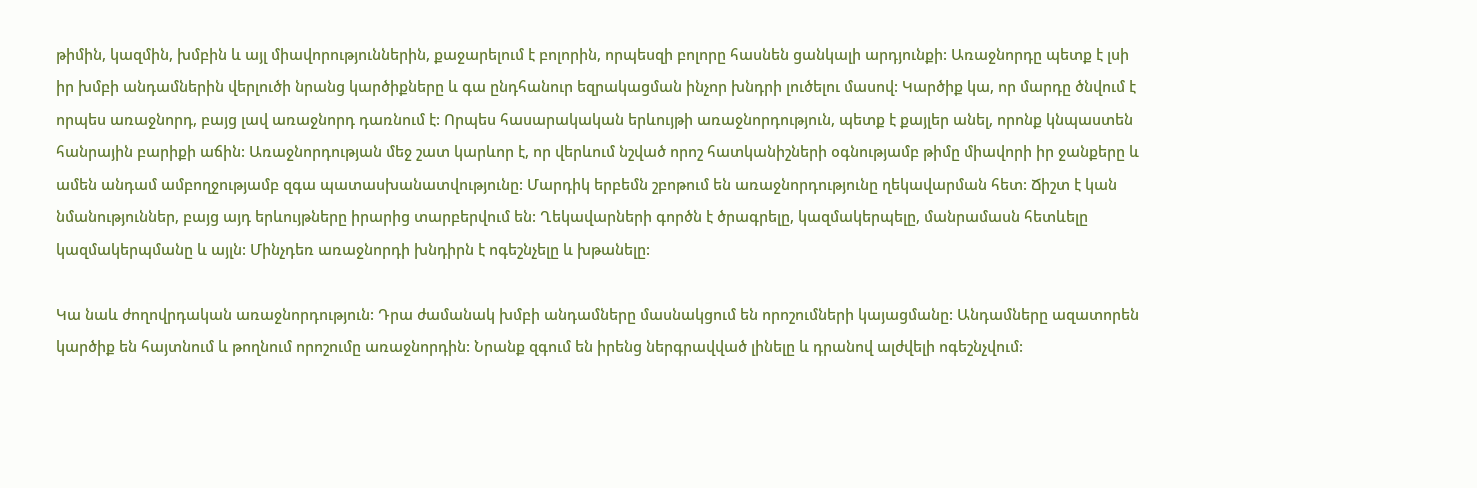թիմին, կազմին, խմբին և այլ միավորություններին, քաջարելում է բոլորին, որպեսզի բոլորը հասնեն ցանկալի արդյունքի: Առաջնորդը պետք է լսի իր խմբի անդամներին վերլուծի նրանց կարծիքները և գա ընդհանուր եզրակացման ինչոր խնդրի լուծելու մասով: Կարծիք կա, որ մարդը ծնվում է որպես առաջնորդ, բայց լավ առաջնորդ դառնում է: Որպես հասարակական երևույթի առաջնորդություն, պետք է քայլեր անել, որոնք կնպաստեն հանրային բարիքի աճին: Առաջնորդության մեջ շատ կարևոր է, որ վերևում նշված որոշ հատկանիշների օգնությամբ թիմը միավորի իր ջանքերը և ամեն անդամ ամբողջությամբ զգա պատասխանատվությունը: Մարդիկ երբեմն շբոթում են առաջնորդությունը ղեկավարման հետ: Ճիշտ է կան նմանություններ, բայց այդ երևույթները իրարից տարբերվում են: Ղեկավարների գործն է ծրագրելը, կազմակերպելը, մանրամասն հետևելը կազմակերպմանը և այլն: Մինչդեռ առաջնորդի խնդիրն է ոգեշնչելը և խթանելը:

Կա նաև ժողովրդական առաջնորդություն: Դրա ժամանակ խմբի անդամները մասնակցում են որոշումների կայացմանը: Անդամները ազատորեն կարծիք են հայտնում և թողնում որոշումը առաջնորդին: Նրանք զգում են իրենց ներգրավված լինելը և դրանով ալժվելի ոգեշնչվում: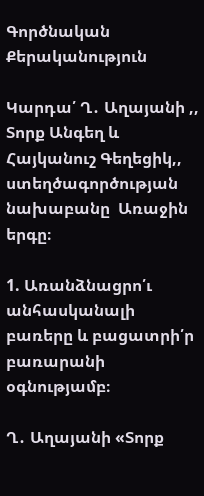Գործնական Քերականություն

Կարդա՛ Ղ․ Աղայանի ,, Տորք Անգեղ և Հայկանուշ Գեղեցիկ,, ստեղծագործության նախաբանը  Առաջին երգը։

1. Առանձնացրո՛ւ անհասկանալի բառերը և բացատրի՛ր բառարանի օգնությամբ։

Ղ․ Աղայանի «Տորք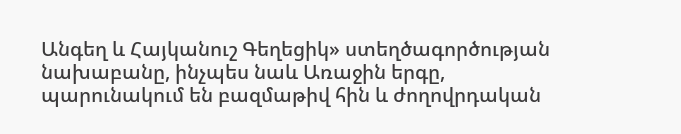Անգեղ և Հայկանուշ Գեղեցիկ» ստեղծագործության նախաբանը, ինչպես նաև Առաջին երգը, պարունակում են բազմաթիվ հին և ժողովրդական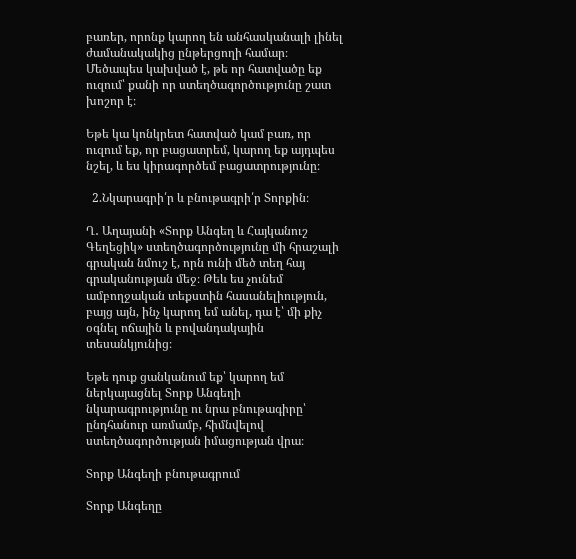բառեր, որոնք կարող են անհասկանալի լինել ժամանակակից ընթերցողի համար։ Մեծապես կախված է, թե որ հատվածը եք ուզում՝ քանի որ ստեղծագործությունը շատ խոշոր է։

Եթե կա կոնկրետ հատված կամ բառ, որ ուզում եք, որ բացատրեմ, կարող եք այդպես նշել, և ես կիրագործեմ բացատրությունը։

  2.Նկարագրի՛ր և բնութագրի՛ր Տորքին։

Ղ․ Աղայանի «Տորք Անգեղ և Հայկանուշ Գեղեցիկ» ստեղծագործությունը մի հրաշալի գրական նմուշ է, որն ունի մեծ տեղ հայ գրականության մեջ։ Թեև ես չունեմ ամբողջական տեքստին հասանելիություն, բայց այն, ինչ կարող եմ անել, դա է՝ մի քիչ օգնել ոճային և բովանդակային տեսանկյունից։

Եթե դուք ցանկանում եք՝ կարող եմ ներկայացնել Տորք Անգեղի նկարագրությունը ու նրա բնութագիրը՝ ընդհանուր առմամբ, հիմնվելով ստեղծագործության իմացության վրա։

Տորք Անգեղի բնութագրում

Տորք Անգեղը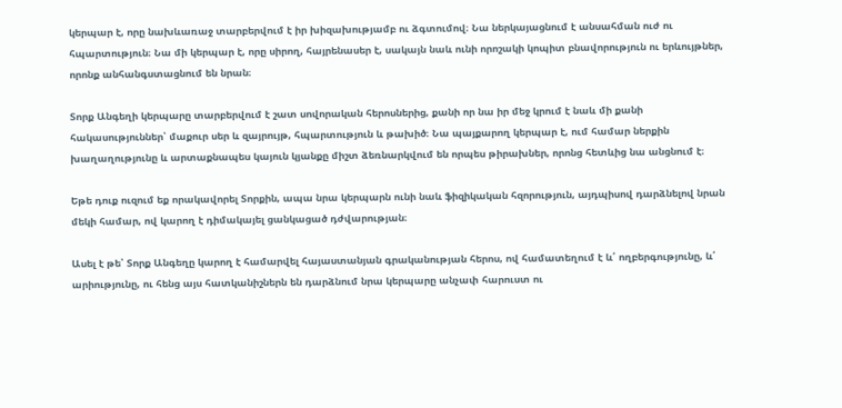կերպար է, որը նախևառաջ տարբերվում է իր խիզախությամբ ու ձգտումով։ Նա ներկայացնում է անսահման ուժ ու հպարտություն։ Նա մի կերպար է, որը սիրող, հայրենասեր է, սակայն նաև ունի որոշակի կոպիտ բնավորություն ու երևույթներ, որոնք անհանգստացնում են նրան։

Տորք Անգեղի կերպարը տարբերվում է շատ սովորական հերոսներից, քանի որ նա իր մեջ կրում է նաև մի քանի հակասություններ՝ մաքուր սեր և զայրույթ, հպարտություն և թախիծ։ Նա պայքարող կերպար է, ում համար ներքին խաղաղությունը և արտաքնապես կայուն կյանքը միշտ ձեռնարկվում են որպես թիրախներ, որոնց հետևից նա անցնում է։

Եթե դուք ուզում եք որակավորել Տորքին, ապա նրա կերպարն ունի նաև ֆիզիկական հզորություն, այդպիսով դարձնելով նրան մեկի համար, ով կարող է դիմակայել ցանկացած դժվարության։

Ասել է թե՝ Տորք Անգեղը կարող է համարվել հայաստանյան գրականության հերոս, ով համատեղում է և՛ ողբերգությունը, և՛ արիությունը, ու հենց այս հատկանիշներն են դարձնում նրա կերպարը անչափ հարուստ ու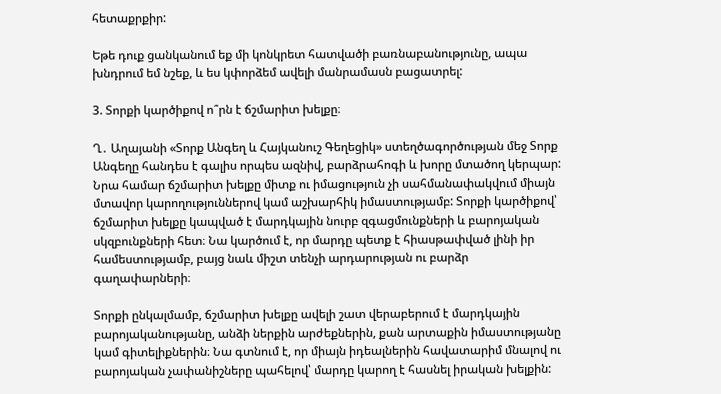հետաքրքիր:

Եթե դուք ցանկանում եք մի կոնկրետ հատվածի բառնաբանությունը, ապա խնդրում եմ նշեք, և ես կփորձեմ ավելի մանրամասն բացատրել:

3. Տորքի կարծիքով ո՞րն է ճշմարիտ խելքը։

Ղ․ Աղայանի «Տորք Անգեղ և Հայկանուշ Գեղեցիկ» ստեղծագործության մեջ Տորք Անգեղը հանդես է գալիս որպես ազնիվ, բարձրահոգի և խորը մտածող կերպար: Նրա համար ճշմարիտ խելքը միտք ու իմացություն չի սահմանափակվում միայն մտավոր կարողություններով կամ աշխարհիկ իմաստությամբ: Տորքի կարծիքով՝ ճշմարիտ խելքը կապված է մարդկային նուրբ զգացմունքների և բարոյական սկզբունքների հետ։ Նա կարծում է, որ մարդը պետք է հիասթափված լինի իր համեստությամբ, բայց նաև միշտ տենչի արդարության ու բարձր գաղափարների։

Տորքի ընկալմամբ, ճշմարիտ խելքը ավելի շատ վերաբերում է մարդկային բարոյականությանը, անձի ներքին արժեքներին, քան արտաքին իմաստությանը կամ գիտելիքներին։ Նա գտնում է, որ միայն իդեալներին հավատարիմ մնալով ու բարոյական չափանիշները պահելով՝ մարդը կարող է հասնել իրական խելքին: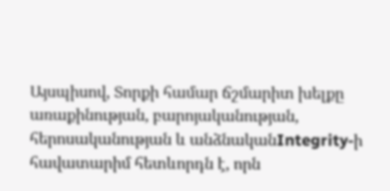Այսպիսով, Տորքի համար ճշմարիտ խելքը առաքինության, բարոյականության, հերոսականության և անձնականIntegrity-ի հավատարիմ հետևորդն է, որն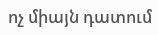ոչ միայն դատում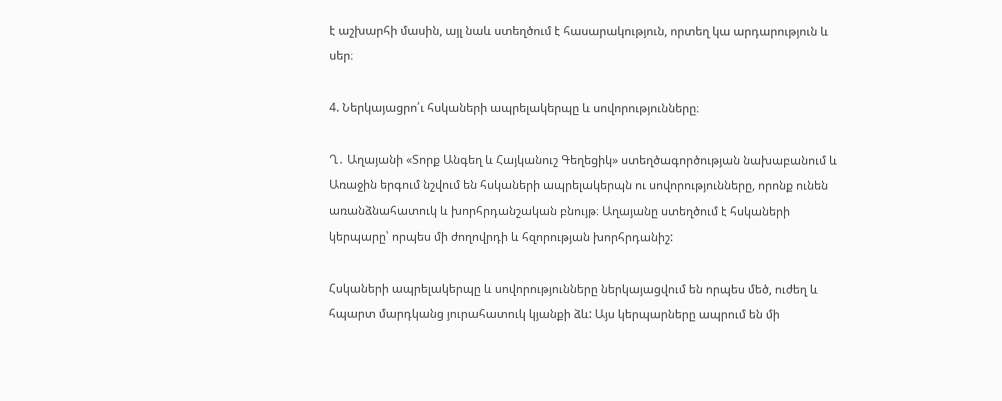է աշխարհի մասին, այլ նաև ստեղծում է հասարակություն, որտեղ կա արդարություն և սեր։

4. Ներկայացրո՛ւ հսկաների ապրելակերպը և սովորությունները։

Ղ․ Աղայանի «Տորք Անգեղ և Հայկանուշ Գեղեցիկ» ստեղծագործության նախաբանում և Առաջին երգում նշվում են հսկաների ապրելակերպն ու սովորությունները, որոնք ունեն առանձնահատուկ և խորհրդանշական բնույթ։ Աղայանը ստեղծում է հսկաների կերպարը՝ որպես մի ժողովրդի և հզորության խորհրդանիշ:

Հսկաների ապրելակերպը և սովորությունները ներկայացվում են որպես մեծ, ուժեղ և հպարտ մարդկանց յուրահատուկ կյանքի ձև: Այս կերպարները ապրում են մի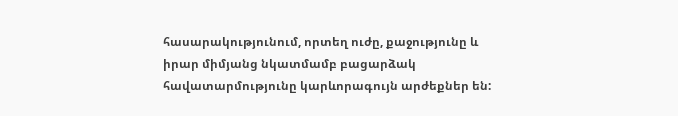հասարակությունում, որտեղ ուժը, քաջությունը և իրար միմյանց նկատմամբ բացարձակ հավատարմությունը կարևորագույն արժեքներ են: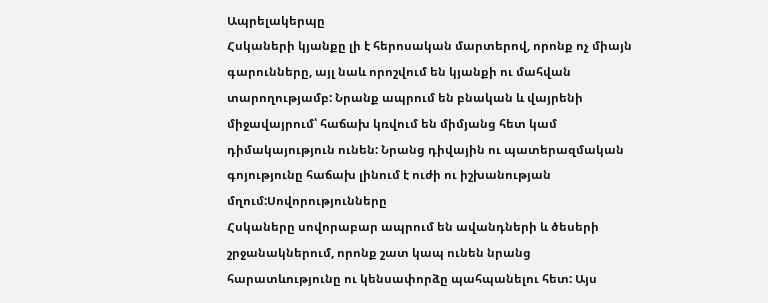Ապրելակերպը
Հսկաների կյանքը լի է հերոսական մարտերով, որոնք ոչ միայն գարունները, այլ նաև որոշվում են կյանքի ու մահվան տարողությամբ: Նրանք ապրում են բնական և վայրենի միջավայրում՝ հաճախ կռվում են միմյանց հետ կամ դիմակայություն ունեն: Նրանց դիվային ու պատերազմական գոյությունը հաճախ լինում է ուժի ու իշխանության մղում:Սովորությունները
Հսկաները սովորաբար ապրում են ավանդների և ծեսերի շրջանակներում, որոնք շատ կապ ունեն նրանց հարատևությունը ու կենսափորձը պահպանելու հետ: Այս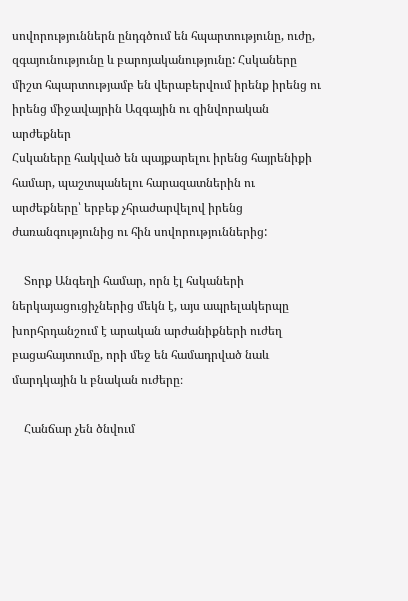սովորություններն ընդգծում են հպարտությունը, ուժը, զգայունությունը և բարոյականությունը: Հսկաները միշտ հպարտությամբ են վերաբերվում իրենք իրենց ու իրենց միջավայրին Ազգային ու զինվորական արժեքներ
Հսկաները հակված են պայքարելու իրենց հայրենիքի համար, պաշտպանելու հարազատներին ու արժեքները՝ երբեք չհրաժարվելով իրենց ժառանգությունից ու հին սովորություններից:

    Տորք Անգեղի համար, որն էլ հսկաների ներկայացուցիչներից մեկն է, այս ապրելակերպը խորհրդանշում է արական արժանիքների ուժեղ բացահայտումը, որի մեջ են համադրված նաև մարդկային և բնական ուժերը։

    Հանճար չեն ծնվում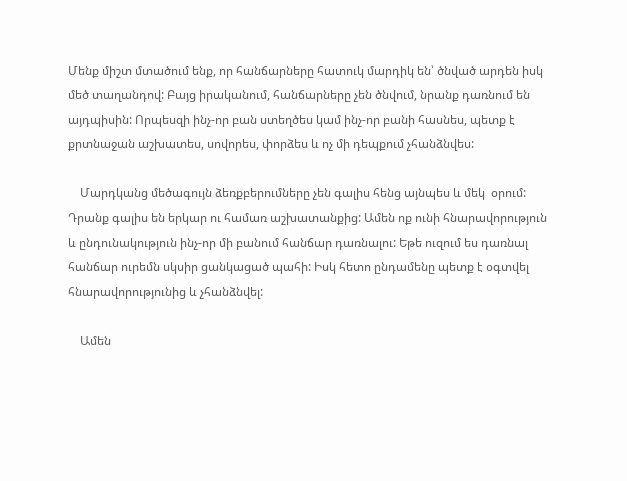Մենք միշտ մտածում ենք, որ հանճարները հատուկ մարդիկ են՝ ծնված արդեն իսկ մեծ տաղանդով: Բայց իրականում, հանճարները չեն ծնվում, նրանք դառնում են այդպիսին: Որպեսզի ինչ-որ բան ստեղծես կամ ինչ-որ բանի հասնես, պետք է քրտնաջան աշխատես, սովորես, փորձես և ոչ մի դեպքում չհանձնվես:

    Մարդկանց մեծագույն ձեռքբերումները չեն գալիս հենց այնպես և մեկ  օրում: Դրանք գալիս են երկար ու համառ աշխատանքից: Ամեն ոք ունի հնարավորություն և ընդունակություն ինչ-որ մի բանում հանճար դառնալու: Եթե ուզում ես դառնալ հանճար ուրեմն սկսիր ցանկացած պահի: Իսկ հետո ընդամենը պետք է օգտվել հնարավորությունից և չհանձնվել:

    Ամեն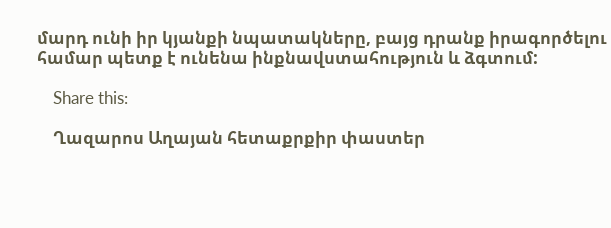մարդ ունի իր կյանքի նպատակները, բայց դրանք իրագործելու համար պետք է ունենա ինքնավստահություն և ձգտում:

    Share this:

    Ղազարոս Աղայան հետաքրքիր փաստեր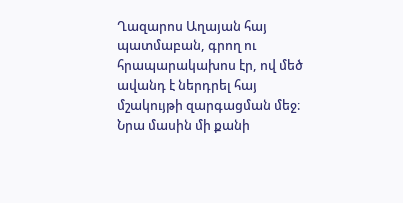Ղազարոս Աղայան հայ պատմաբան, գրող ու հրապարակախոս էր, ով մեծ ավանդ է ներդրել հայ մշակույթի զարգացման մեջ։ Նրա մասին մի քանի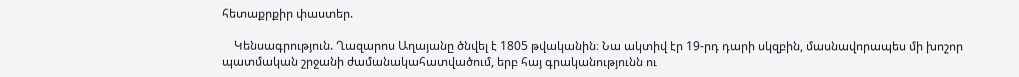հետաքրքիր փաստեր.

    Կենսագրություն. Ղազարոս Աղայանը ծնվել է 1805 թվականին։ Նա ակտիվ էր 19-րդ դարի սկզբին, մասնավորապես մի խոշոր պատմական շրջանի ժամանակահատվածում, երբ հայ գրականությունն ու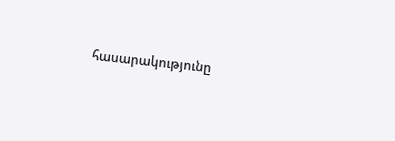հասարակությունը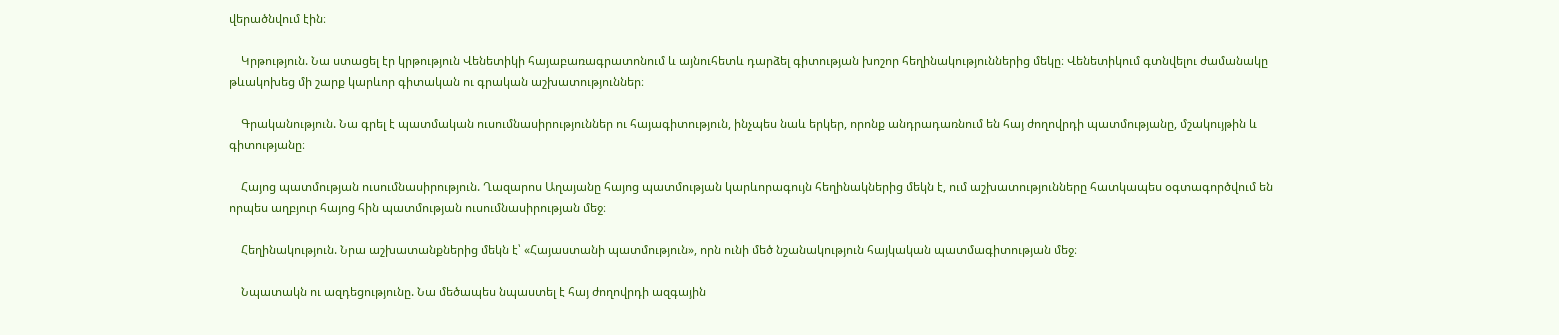վերածնվում էին։

    Կրթություն. Նա ստացել էր կրթություն Վենետիկի հայաբառագրատոնում և այնուհետև դարձել գիտության խոշոր հեղինակություններից մեկը։ Վենետիկում գտնվելու ժամանակը թևակոխեց մի շարք կարևոր գիտական ու գրական աշխատություններ։

    Գրականություն. Նա գրել է պատմական ուսումնասիրություններ ու հայագիտություն, ինչպես նաև երկեր, որոնք անդրադառնում են հայ ժողովրդի պատմությանը, մշակույթին և գիտությանը։

    Հայոց պատմության ուսումնասիրություն. Ղազարոս Աղայանը հայոց պատմության կարևորագույն հեղինակներից մեկն է, ում աշխատությունները հատկապես օգտագործվում են որպես աղբյուր հայոց հին պատմության ուսումնասիրության մեջ։

    Հեղինակություն. Նրա աշխատանքներից մեկն է՝ «Հայաստանի պատմություն», որն ունի մեծ նշանակություն հայկական պատմագիտության մեջ։

    Նպատակն ու ազդեցությունը. Նա մեծապես նպաստել է հայ ժողովրդի ազգային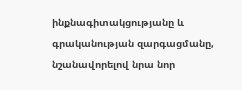ինքնագիտակցությանը և գրականության զարգացմանը, նշանավորելով նրա նոր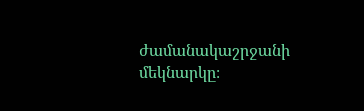ժամանակաշրջանի մեկնարկը։